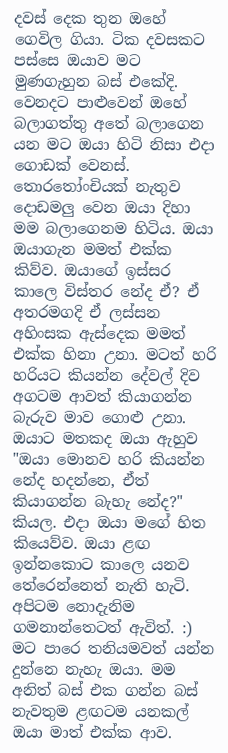දවස් දෙක තුන ඔහේ ගෙවිල ගියා. ටික දවසකට පස්සෙ ඔයාව මට මුණගැහුන බස් එකේදි. වෙනදට පාළුවෙන් ඔහේ බලාගත්තු අතේ බලාගෙන යන මට ඔයා හිටි නිසා එදා ගොඩක් වෙනස්. තොරතෝංචියක් නැතුව දොඩමලු වෙන ඔයා දිහා මම බලාගෙනම හිටිය. ඔයා ඔයාගැන මමත් එක්ක කිව්ව. ඔයාගේ ඉස්සර කාලෙ විස්තර නේද ඒ? ඒ අතරමගදි ඒ ලස්සන අහිංසක ඇස්දෙක මමත් එක්ක හිනා උනා. මටත් හරි හරියට කියන්න දේවල් දිව අගටම ආවත් කියාගන්න බැරුව මාව ගොළු උනා. ඔයාට මතකද ඔයා ඇහුව "ඔයා මොනව හරි කියන්න නේද හදන්නෙ, ඒත් කියාගන්න බැහැ නේද?" කියල. එදා ඔයා මගේ හිත කියෙව්ව. ඔයා ළඟ ඉන්නකොට කාලෙ යනව තේරෙන්නෙත් නැති හැටි. අපිටම නොදැනිම ගමනාන්තෙටත් ඇවිත්. :)
මට පාරෙ තනියමවත් යන්න දුන්නෙ නැහැ ඔයා. මම අනිත් බස් එක ගන්න බස් නැවතුම ළඟටම යනකල් ඔයා මාත් එක්ක ආව.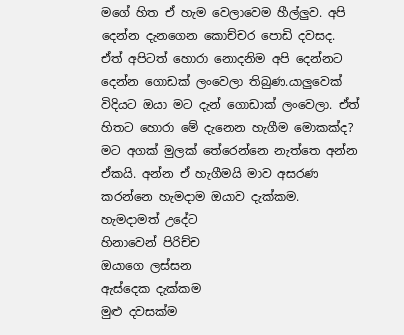මගේ හිත ඒ හැම වෙලාවෙම හීල්ලුව. අපි දෙන්න දැනගෙන කොච්චර පොඩි දවසද. ඒත් අපිටත් හොරා නොදනිම අපි දෙන්නට දෙන්න ගොඩක් ලංවෙලා තිබුණ.යාලුවෙක් විදියට ඔයා මට දැන් ගොඩාක් ලංවෙලා. ඒත් හිතට හොරා මේ දැනෙන හැගීම මොකක්ද? මට අගක් මුලක් තේරෙන්නෙ නැත්තෙ අන්න ඒකයි. අන්න ඒ හැගීමයි මාව අසරණ කරන්නෙ හැමදාම ඔයාව දැක්කම.
හැමදාමත් උදේට
හිනාවෙන් පිරිච්ච
ඔයාගෙ ලස්සන
ඇස්දෙක දැක්කම
මුළු දවසක්ම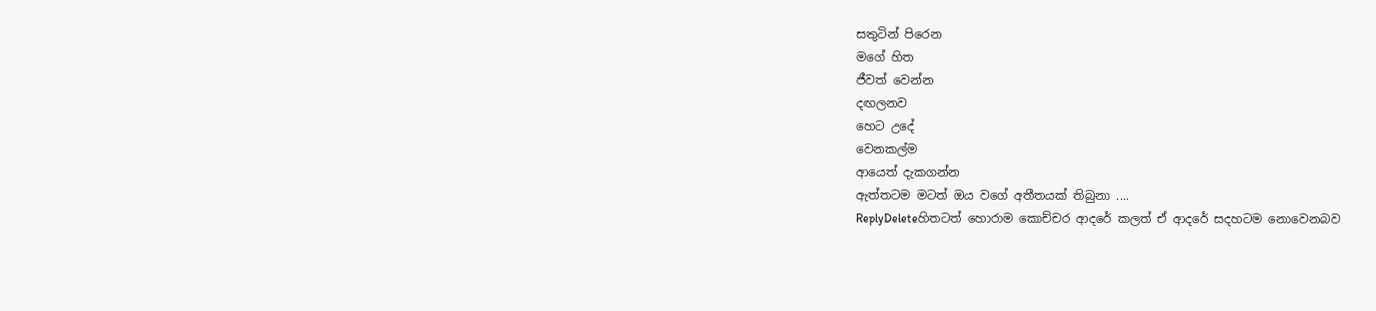සතුටින් පිරෙන
මගේ හිත
ජීවත් වෙන්න
දඟලනව
හෙට උදේ
වෙනකල්ම
ආයෙත් දැකගන්න
ඇත්තටම මටත් ඔය වගේ අතීතයක් තිබුනා ....
ReplyDeleteහිතටත් හොරාම කොච්චර ආදරේ කලත් ඒ ආදරේ සදහටම නොවෙනබව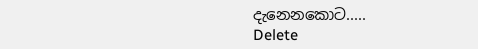දැනෙනකොට.....
Delete